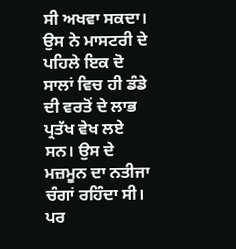ਸੀ ਅਖਵਾ ਸਕਦਾ। ਉਸ ਨੇ ਮਾਸਟਰੀ ਦੇ ਪਹਿਲੇ ਇਕ ਦੋ ਸਾਲਾਂ ਵਿਚ ਹੀ ਡੰਡੇ ਦੀ ਵਰਤੋਂ ਦੇ ਲਾਭ ਪ੍ਰਤੱਖ ਵੇਖ ਲਏ ਸਨ। ਉਸ ਦੇ ਮਜ਼ਮੂਨ ਦਾ ਨਤੀਜਾ ਚੰਗਾਂ ਰਹਿੰਦਾ ਸੀ। ਪਰ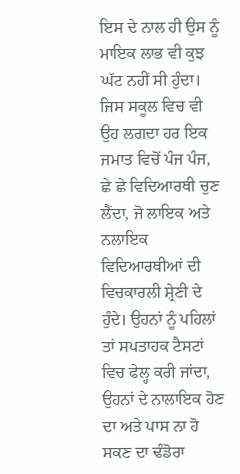ਇਸ ਦੇ ਨਾਲ ਹੀ ਉਸ ਨੂੰ ਮਾਇਕ ਲਾਭ ਵੀ ਕੁਝ ਘੱਟ ਨਹੀਂ ਸੀ ਹੁੰਦਾ।
ਜਿਸ ਸਕੂਲ ਵਿਚ ਵੀ ਉਹ ਲਗਦਾ ਹਰ ਇਕ ਜਮਾਤ ਵਿਚੋਂ ਪੰਜ ਪੰਜ, ਛੇ ਛੇ ਵਿਦਿਆਰਥੀ ਚੁਣ ਲੈਂਦਾ, ਜੋ ਲਾਇਕ ਅਤੇ ਨਲਾਇਕ ਵਿਦਿਆਰਥੀਆਂ ਦੀ ਵਿਚਕਾਰਲੀ ਸ਼੍ਰੇਣੀ ਦੇ ਹੁੰਦੇ। ਉਹਨਾਂ ਨੂੰ ਪਹਿਲਾਂ ਤਾਂ ਸਪਤਾਹਕ ਟੈਸਟਾਂ ਵਿਚ ਫੇਲ੍ਹ ਕਰੀ ਜਾਂਦਾ, ਉਹਨਾਂ ਦੇ ਨਾਲਾਇਕ ਹੋਣ ਦਾ ਅਤੇ ਪਾਸ ਨਾ ਹੋ ਸਕਣ ਦਾ ਢੰਡੋਰਾ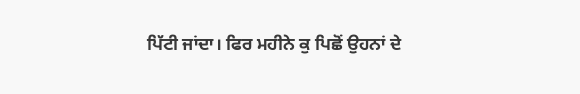ਪਿੱਟੀ ਜਾਂਦਾ। ਫਿਰ ਮਹੀਨੇ ਕੁ ਪਿਛੋਂ ਉਹਨਾਂ ਦੇ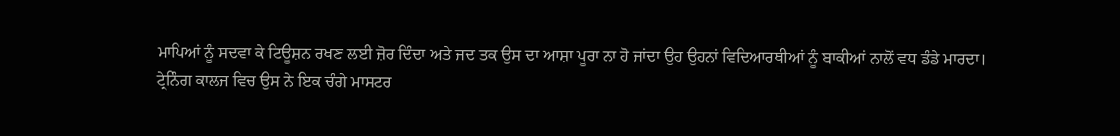ਮਾਪਿਆਂ ਨੂੰ ਸਦਵਾ ਕੇ ਟਿਊਸ਼ਨ ਰਖਣ ਲਈ ਜ਼ੋਰ ਦਿੰਦਾ ਅਤੇ ਜਦ ਤਕ ਉਸ ਦਾ ਆਸ਼ਾ ਪੂਰਾ ਨਾ ਹੋ ਜਾਂਦਾ ਉਹ ਉਹਨਾਂ ਵਿਦਿਆਰਥੀਆਂ ਨੂੰ ਬਾਕੀਆਂ ਨਾਲੋਂ ਵਧ ਡੰਡੇ ਮਾਰਦਾ।
ਟ੍ਰੇਨਿੰਗ ਕਾਲਜ ਵਿਚ ਉਸ ਨੇ ਇਕ ਚੰਗੇ ਮਾਸਟਰ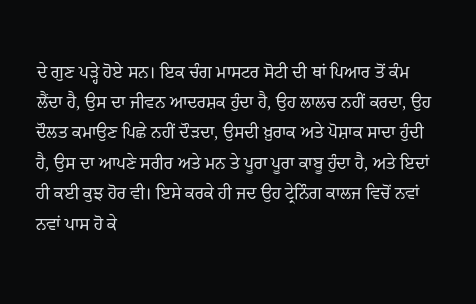ਦੇ ਗੁਣ ਪੜ੍ਹੇ ਹੋਏ ਸਨ। ਇਕ ਚੰਗ ਮਾਸਟਰ ਸੋਟੀ ਦੀ ਥਾਂ ਪਿਆਰ ਤੋਂ ਕੰਮ ਲੈਂਦਾ ਹੈ, ਉਸ ਦਾ ਜੀਵਨ ਆਦਰਸ਼ਕ ਹੁੰਦਾ ਹੈ, ਉਹ ਲਾਲਚ ਨਹੀਂ ਕਰਦਾ, ਉਹ ਦੌਲਤ ਕਮਾਉਣ ਪਿਛੇ ਨਹੀਂ ਦੌੜਦਾ, ਉਸਦੀ ਖ਼ੁਰਾਕ ਅਤੇ ਪੋਸ਼ਾਕ ਸਾਦਾ ਹੁੰਦੀ ਹੈ, ਉਸ ਦਾ ਆਪਣੇ ਸਰੀਰ ਅਤੇ ਮਨ ਤੇ ਪੂਰਾ ਪੂਰਾ ਕਾਬੂ ਹੁੰਦਾ ਹੈ, ਅਤੇ ਇਦਾਂ ਹੀ ਕਈ ਕੁਝ ਹੋਰ ਵੀ। ਇਸੇ ਕਰਕੇ ਹੀ ਜਦ ਉਹ ਟ੍ਰੇਨਿੰਗ ਕਾਲਜ ਵਿਚੋਂ ਨਵਾਂ ਨਵਾਂ ਪਾਸ ਹੋ ਕੇ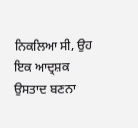ਨਿਕਲਿਆ ਸੀ, ਉਹ ਇਕ ਆਦ੍ਰਸ਼ਕ ਉਸਤਾਦ ਬਣਨਾ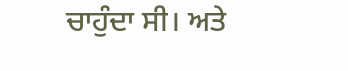ਚਾਹੁੰਦਾ ਸੀ। ਅਤੇ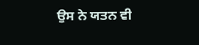ਉਸ ਨੇ ਯਤਨ ਵੀ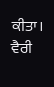ਕੀਤਾ।
ਵੈਰੀ